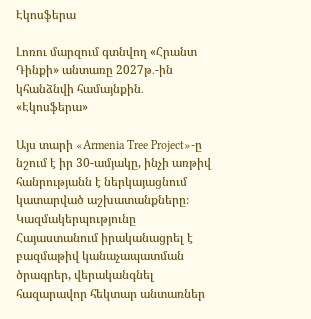Էկոսֆերա

Լոռու մարզում գտնվող «Հրանտ Դինքի» անտառը 2027թ․-ին կհանձնվի համայնքին․ «Էկոսֆերա»

Այս տարի «Armenia Tree Project»-ը նշում է իր 30-ամյակը, ինչի առթիվ հանրությանն է ներկայացնում կատարված աշխատանքները։ Կազմակերպությունը Հայաստանում իրականացրել է բազմաթիվ կանաչապատման ծրագրեր, վերականգնել հազարավոր հեկտար անտառներ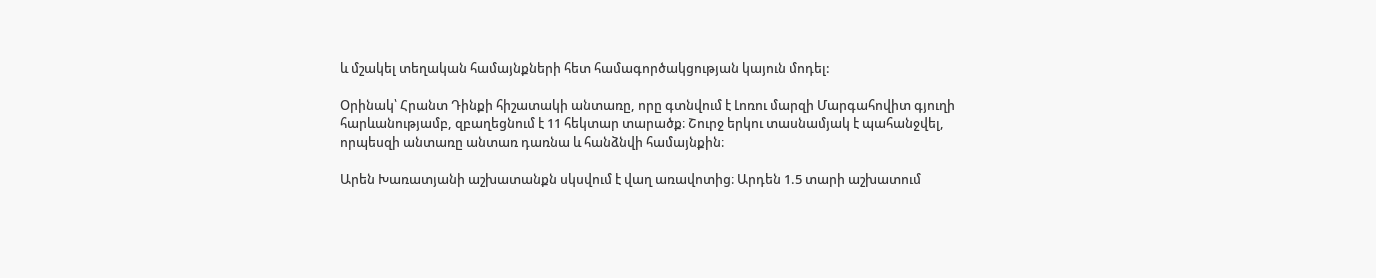և մշակել տեղական համայնքների հետ համագործակցության կայուն մոդել:

Օրինակ՝ Հրանտ Դինքի հիշատակի անտառը, որը գտնվում է Լոռու մարզի Մարգահովիտ գյուղի հարևանությամբ, զբաղեցնում է 11 հեկտար տարածք։ Շուրջ երկու տասնամյակ է պահանջվել, որպեսզի անտառը անտառ դառնա և հանձնվի համայնքին։

Արեն Խառատյանի աշխատանքն սկսվում է վաղ առավոտից։ Արդեն 1.5 տարի աշխատում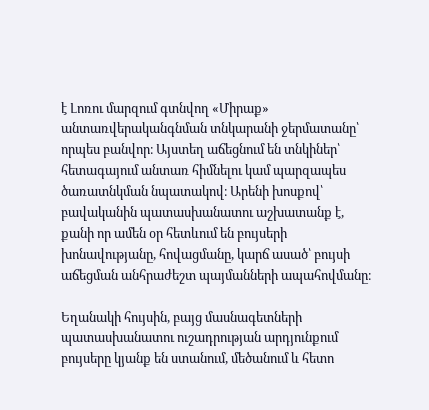է Լոռու մարզում գտնվող «Միրաք» անտառվերականգնման տնկարանի ջերմատանը՝ որպես բանվոր։ Այստեղ աճեցնում են տնկիներ՝ հետագայում անտառ հիմնելու կամ պարզապես ծառատնկման նպատակով։ Արենի խոսքով՝ բավականին պատասխանատու աշխատանք է, քանի որ ամեն օր հետևում են բույսերի խոնավությանը, հովացմանը, կարճ ասած՝ բույսի աճեցման անհրաժեշտ պայմանների ապահովմանը։

Եղանակի հույսին, բայց մասնագետների պատասխանատու ուշադրության արդյունքում բույսերը կյանք են ստանում, մեծանում և հետո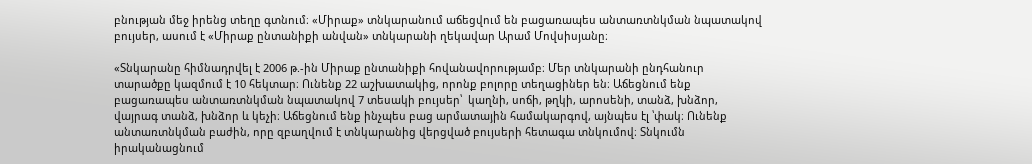բնության մեջ իրենց տեղը գտնում։ «Միրաք» տնկարանում աճեցվում են բացառապես անտառտնկման նպատակով բույսեր, ասում է «Միրաք ընտանիքի անվան» տնկարանի ղեկավար Արամ Մովսիսյանը։

«Տնկարանը հիմնադրվել է 2006 թ.-ին Միրաք ընտանիքի հովանավորությամբ։ Մեր տնկարանի ընդհանուր տարածքը կազմում է 10 հեկտար։ Ունենք 22 աշխատակից, որոնք բոլորը տեղացիներ են։ Աճեցնում ենք բացառապես անտառտնկման նպատակով 7 տեսակի բույսեր՝  կաղնի, սոճի, թղկի, արոսենի, տանձ, խնձոր, վայրագ տանձ, խնձոր և կեչի։ Աճեցնում ենք ինչպես բաց արմատային համակարգով, այնպես էլ ՝փակ։ Ունենք անտառտնկման բաժին, որը զբաղվում է տնկարանից վերցված բույսերի հետագա տնկումով։ Տնկումն իրականացնում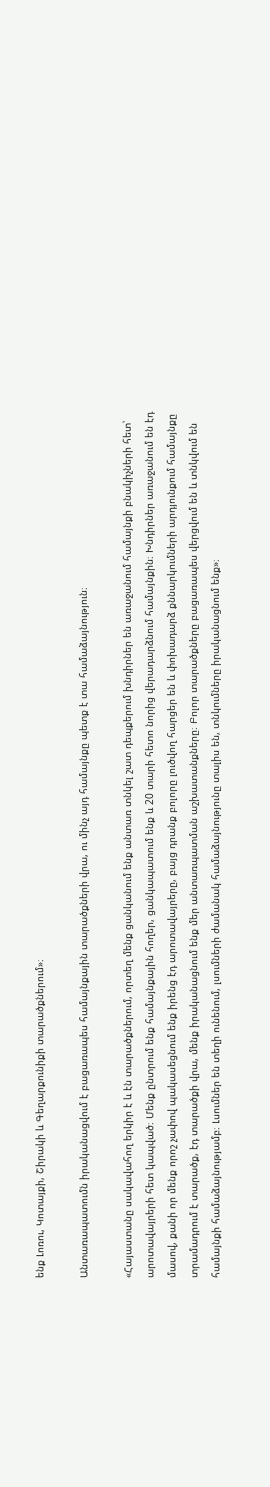ենք Լոռու, Կոտայքի, Շիրակի և Գեղարքունիքի տարածքներում»։

Անտառապատումն իրականացվում է բացառապես համայնքային տարածքների վրա, ու մինչ այդ համայնքը պետք է տա համաձայնություն։

«Հայաստանը սակավահող երկիր է և էն տարածքներում, որտեղ մենք ցանկանում ենք անտառ տնկել շատ դեպքերում խնդիրներ են առաջանում համայնքի բնակիչների հետ՝ արոտավայրերի հետ կապված։ Մենք ընտրում ենք համայնքային հողեր, ցանկապատում ենք և 20 տարի հետո նորից վերադարձնում համայնքին։ Խնդիրներ առաջանում են էդ մասով, քանի որ մենք որոշ չափով պակասեցնում ենք իրենց էդ արոտավայրերը, բայց դրանք բոլորը լուծվող հարցեր են և փոխադարձ քննարկումների արդյունքում համայնքը տրամադրում է տարածք, էդ տարածքի վրա, մենք իրականացնում ենք մեր անտառպատման աշխատանքները։ Բոլոր տարածքները բացառապես վերցվում են և տնկվում են համայնքի համաձայնությամբ։ Լսումներ են տեղի ունենում, լսումների ժամանակ համաձայնությունը տալիս են, տնկումները իրականացնում ենք»։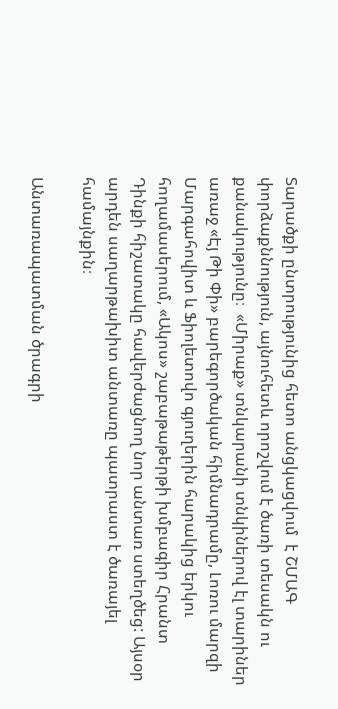Տարածքի ընտրությունից հետո անցկացվում  է ՇՄԱԳ փորձաքննություն, այնուհետև որոշվում է ծառի տեսակն ու քանակությունը։  «Միրաք» տնկարանի տնկիներով էլ տարիներ առաջ «Էյ Թի Փի» բարեգործական հիմնադրամը, Լոռու մարզի Մարգահովիտ և Ֆիոլետովո գյուղերին հարակից երկու հողամասերում, «Ակոս» շաբաթաթերթի խմբագիր Հրանտ Դինքի հիշատակը հավերժացնող նոր անտառ ստեղծեց: Այսօր արդեն սաղարթախիտ անտառը պատրաստ է ծառայել համայնքին։

Անտառապատման ծրագրի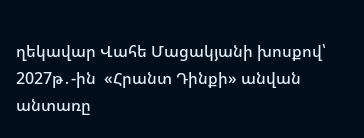ղեկավար Վահե Մացակյանի խոսքով՝ 2027թ․-ին  «Հրանտ Դինքի» անվան անտառը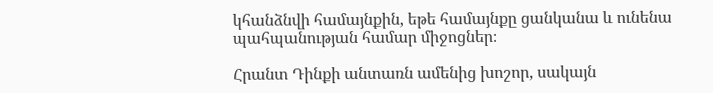կհանձնվի համայնքին, եթե համայնքը ցանկանա և ունենա պահպանության համար միջոցներ։

Հրանտ Դինքի անտառն ամենից խոշոր, սակայն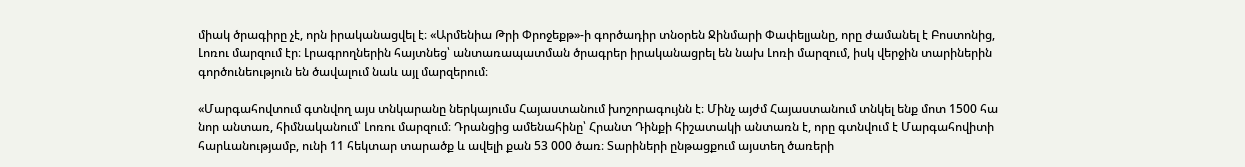միակ ծրագիրը չէ, որն իրականացվել է։ «Արմենիա Թրի Փրոջեքթ»-ի գործադիր տնօրեն Ջինմարի Փափելյանը, որը ժամանել է Բոստոնից,  Լոռու մարզում էր։ Լրագրողներին հայտնեց՝ անտառապատման ծրագրեր իրականացրել են նախ Լոռի մարզում, իսկ վերջին տարիներին գործունեություն են ծավալում նաև այլ մարզերում։

«Մարգահովտում գտնվող այս տնկարանը ներկայումս Հայաստանում խոշորագույնն է։ Մինչ այժմ Հայաստանում տնկել ենք մոտ 1500 հա նոր անտառ, հիմնականում՝ Լոռու մարզում։ Դրանցից ամենահինը՝ Հրանտ Դինքի հիշատակի անտառն է, որը գտնվում է Մարգահովիտի հարևանությամբ, ունի 11 հեկտար տարածք և ավելի քան 53 000 ծառ։ Տարիների ընթացքում այստեղ ծառերի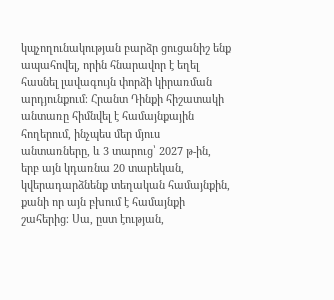կպչողունակության բարձր ցուցանիշ ենք ապահովել, որին հնարավոր է եղել հասնել լավագույն փորձի կիրառման արդյունքում։ Հրանտ Դինքի հիշատակի անտառը հիմնվել է համայնքային հողերում, ինչպես մեր մյուս անտառները, և 3 տարուց՝ 2027 թ-ին, երբ այն կդառնա 20 տարեկան, կվերադարձնենք տեղական համայնքին, քանի որ այն բխում է համայնքի շահերից։ Սա, ըստ էության,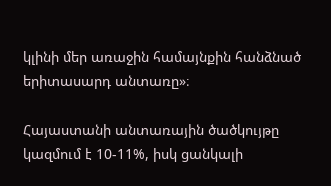կլինի մեր առաջին համայնքին հանձնած երիտասարդ անտառը»։

Հայաստանի անտառային ծածկույթը կազմում է 10-11%, իսկ ցանկալի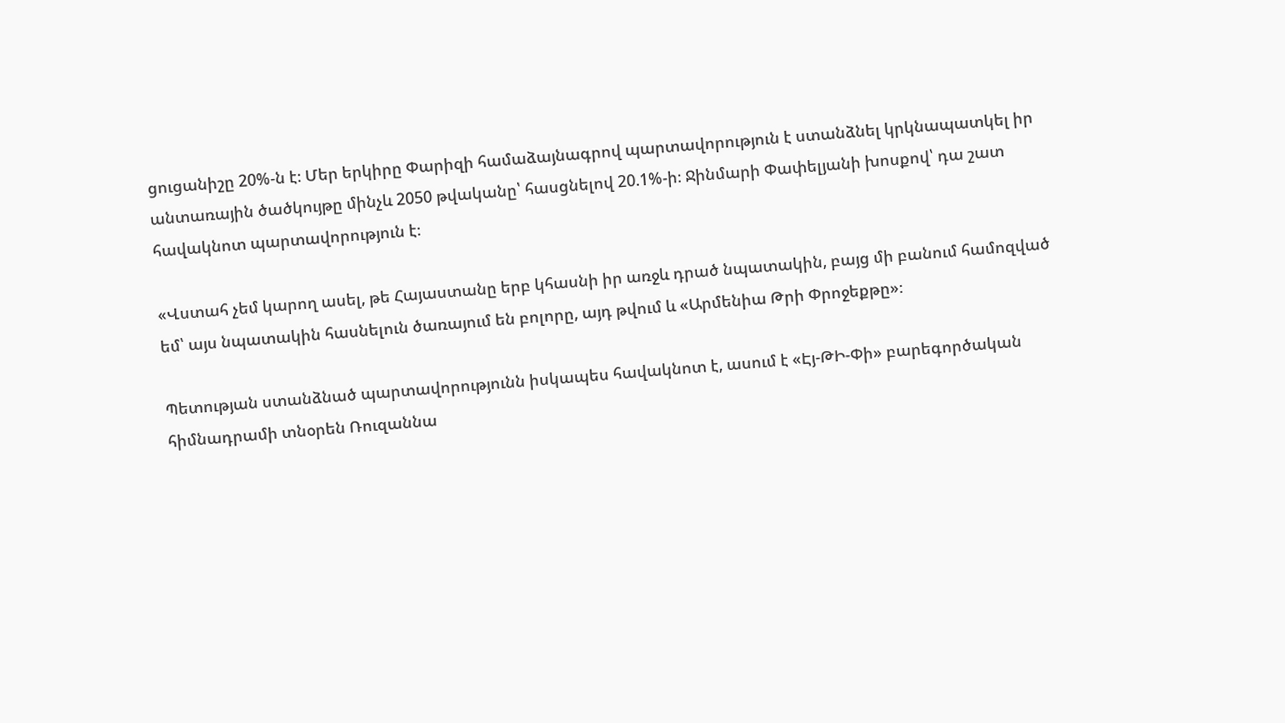ցուցանիշը 20%-ն է։ Մեր երկիրը Փարիզի համաձայնագրով պարտավորություն է ստանձնել կրկնապատկել իր անտառային ծածկույթը մինչև 2050 թվականը՝ հասցնելով 20.1%-ի։ Ջինմարի Փափելյանի խոսքով՝ դա շատ հավակնոտ պարտավորություն է։

«Վստահ չեմ կարող ասել, թե Հայաստանը երբ կհասնի իր առջև դրած նպատակին, բայց մի բանում համոզված եմ՝ այս նպատակին հասնելուն ծառայում են բոլորը, այդ թվում և «Արմենիա Թրի Փրոջեքթը»։

Պետության ստանձնած պարտավորությունն իսկապես հավակնոտ է, ասում է «Էյ-ԹԻ-Փի» բարեգործական հիմնադրամի տնօրեն Ռուզաննա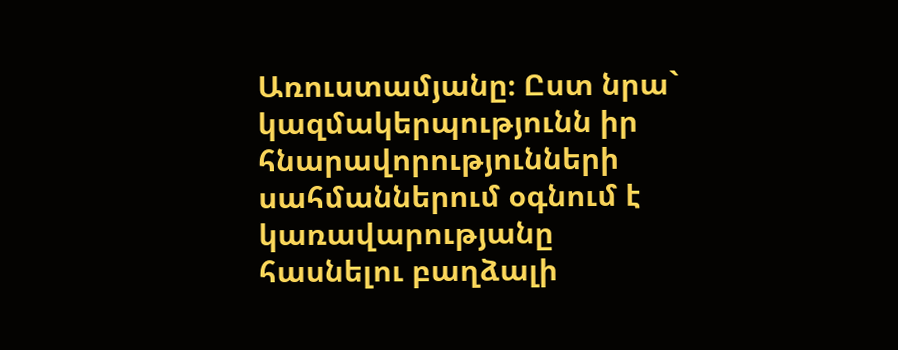Առուստամյանը։ Ըստ նրա` կազմակերպությունն իր հնարավորությունների սահմաններում օգնում է կառավարությանը հասնելու բաղձալի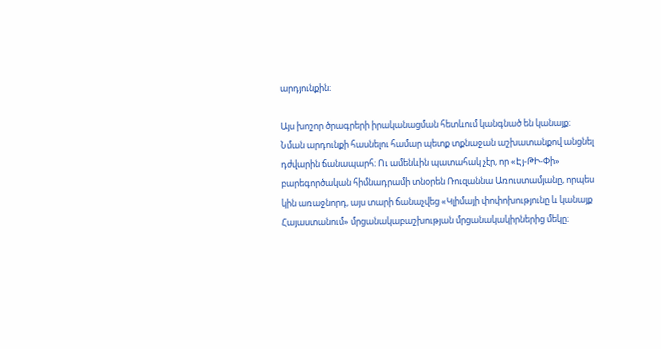արդյունքին։

Այս խոշոր ծրագրերի իրականացման հետևում կանգնած են կանայք։ Նման արդունքի հասնելու համար պետք տքնաջան աշխատանքով անցնել դժվարին ճանապարհ։ Ու ամենևին պատահակ չէր, որ «Էյ-ԹԻ-Փի» բարեգործական հիմնադրամի տնօրեն Ռուզաննա Առուստամյանը, որպես կին առաջնորդ, այս տարի ճանաչվեց «Կլիմայի փոփոխությունը և կանայք Հայաստանում» մրցանակաբաշխության մրցանակակիրներից մեկը։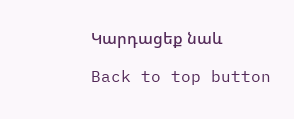Կարդացեք նաև

Back to top button